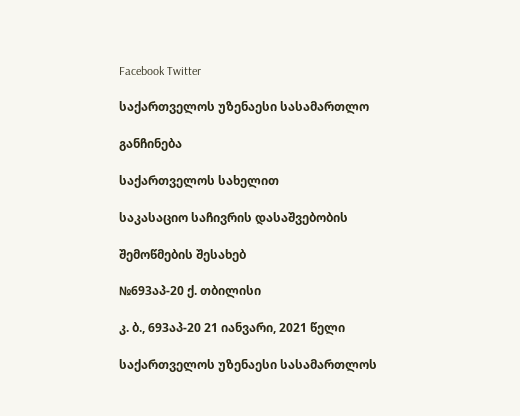Facebook Twitter

საქართველოს უზენაესი სასამართლო

განჩინება

საქართველოს სახელით

საკასაციო საჩივრის დასაშვებობის

შემოწმების შესახებ

№693აპ-20 ქ. თბილისი

კ. ბ., 693აპ-20 21 იანვარი, 2021 წელი

საქართველოს უზენაესი სასამართლოს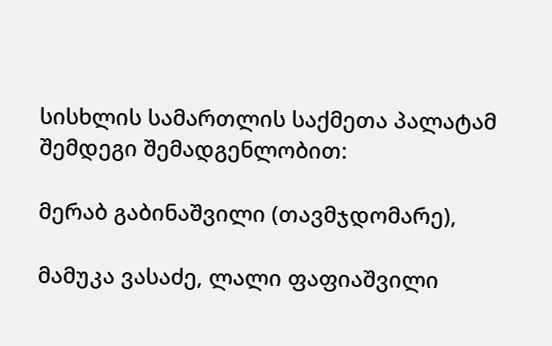სისხლის სამართლის საქმეთა პალატამ შემდეგი შემადგენლობით:

მერაბ გაბინაშვილი (თავმჯდომარე),

მამუკა ვასაძე, ლალი ფაფიაშვილი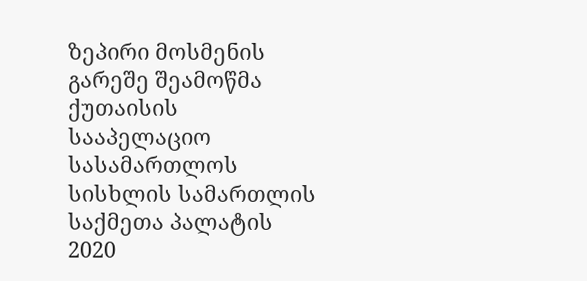ზეპირი მოსმენის გარეშე შეამოწმა ქუთაისის სააპელაციო სასამართლოს სისხლის სამართლის საქმეთა პალატის 2020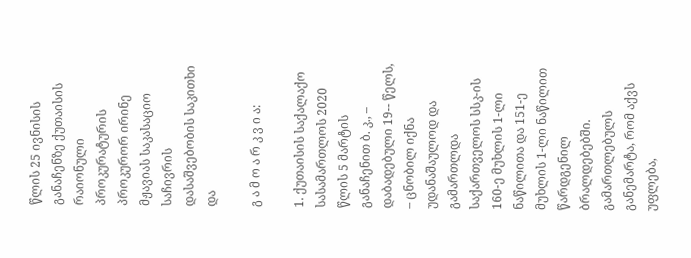წლის 25 ივნისის განაჩენზე ქუთაისის რაიონული პროკურატურის პროკურორ ირინე მჟავიას საკასაციო საჩივრის დასაშვებობის საკითხი და

გ ა მ ო ა რ კ ვ ი ა:

1. ქუთაისის საქალაქო სასამართლოს 2020 წლის 5 მარტის განაჩენით ბ. კ., – დაბადებული 19-- წელს, – ცნობილ იქნა უდანაშაულოდ და გამართლდა საქართველოს სსკ-ის 160-ე მუხლის 1-ლი ნაწილითა და 151-ე მუხლის 1-ლი ნაწილით წარდგენილ ბრალდებებში. გამართლებულს განემარტა, რომ აქვს უფლება,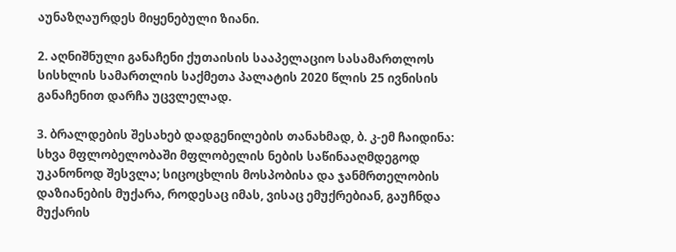აუნაზღაურდეს მიყენებული ზიანი.

2. აღნიშნული განაჩენი ქუთაისის სააპელაციო სასამართლოს სისხლის სამართლის საქმეთა პალატის 2020 წლის 25 ივნისის განაჩენით დარჩა უცვლელად.

3. ბრალდების შესახებ დადგენილების თანახმად, ბ. კ-ემ ჩაიდინა: სხვა მფლობელობაში მფლობელის ნების საწინააღმდეგოდ უკანონოდ შესვლა; სიცოცხლის მოსპობისა და ჯანმრთელობის დაზიანების მუქარა, როდესაც იმას, ვისაც ემუქრებიან, გაუჩნდა მუქარის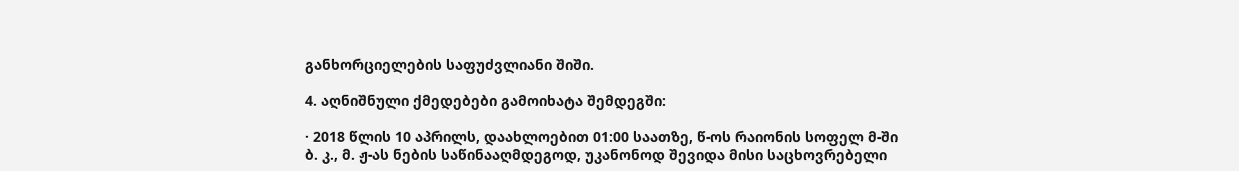განხორციელების საფუძვლიანი შიში.

4. აღნიშნული ქმედებები გამოიხატა შემდეგში:

· 2018 წლის 10 აპრილს, დაახლოებით 01:00 საათზე, წ-ოს რაიონის სოფელ მ-ში ბ. კ., მ. ჟ-ას ნების საწინააღმდეგოდ, უკანონოდ შევიდა მისი საცხოვრებელი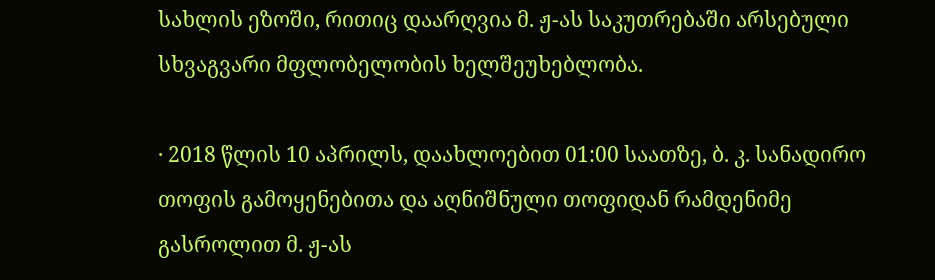სახლის ეზოში, რითიც დაარღვია მ. ჟ-ას საკუთრებაში არსებული სხვაგვარი მფლობელობის ხელშეუხებლობა.

· 2018 წლის 10 აპრილს, დაახლოებით 01:00 საათზე, ბ. კ. სანადირო თოფის გამოყენებითა და აღნიშნული თოფიდან რამდენიმე გასროლით მ. ჟ-ას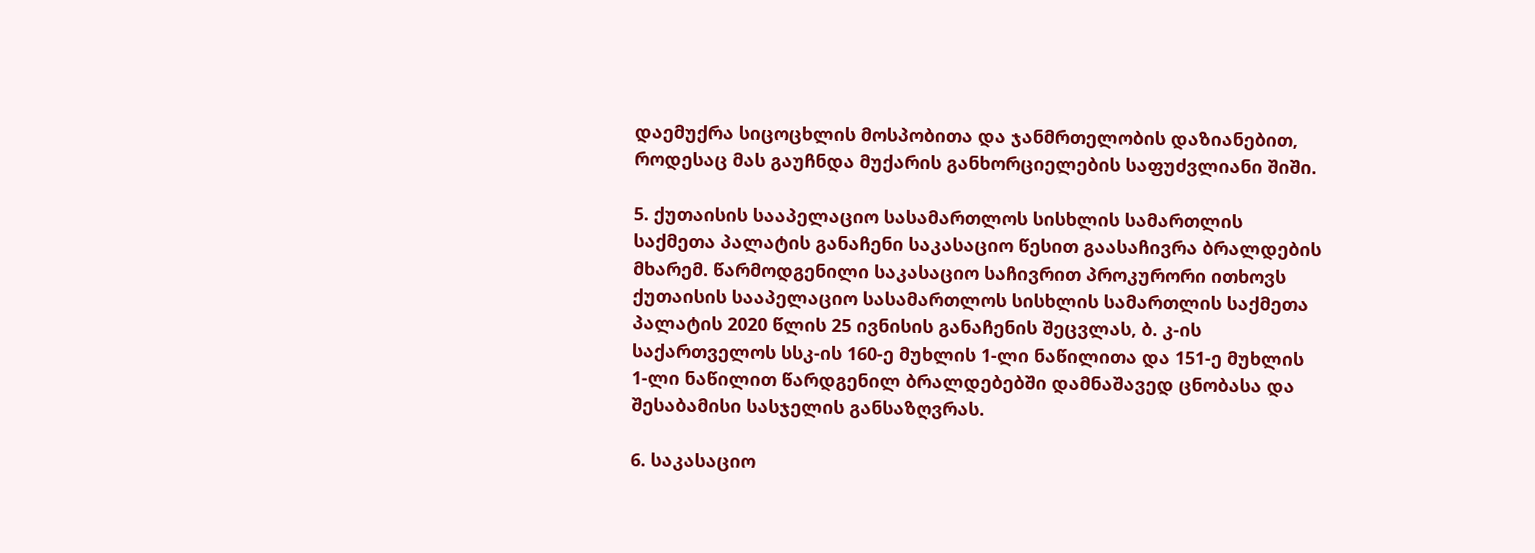დაემუქრა სიცოცხლის მოსპობითა და ჯანმრთელობის დაზიანებით, როდესაც მას გაუჩნდა მუქარის განხორციელების საფუძვლიანი შიში.

5. ქუთაისის სააპელაციო სასამართლოს სისხლის სამართლის საქმეთა პალატის განაჩენი საკასაციო წესით გაასაჩივრა ბრალდების მხარემ. წარმოდგენილი საკასაციო საჩივრით პროკურორი ითხოვს ქუთაისის სააპელაციო სასამართლოს სისხლის სამართლის საქმეთა პალატის 2020 წლის 25 ივნისის განაჩენის შეცვლას, ბ. კ-ის საქართველოს სსკ-ის 160-ე მუხლის 1-ლი ნაწილითა და 151-ე მუხლის 1-ლი ნაწილით წარდგენილ ბრალდებებში დამნაშავედ ცნობასა და შესაბამისი სასჯელის განსაზღვრას.

6. საკასაციო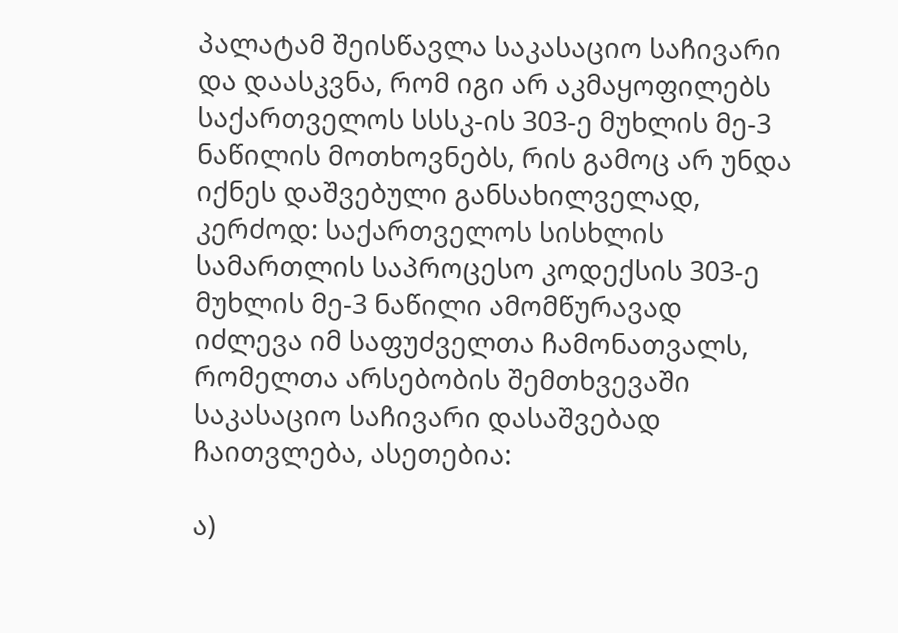პალატამ შეისწავლა საკასაციო საჩივარი და დაასკვნა, რომ იგი არ აკმაყოფილებს საქართველოს სსსკ-ის 303-ე მუხლის მე-3 ნაწილის მოთხოვნებს, რის გამოც არ უნდა იქნეს დაშვებული განსახილველად, კერძოდ: საქართველოს სისხლის სამართლის საპროცესო კოდექსის 303-ე მუხლის მე-3 ნაწილი ამომწურავად იძლევა იმ საფუძველთა ჩამონათვალს, რომელთა არსებობის შემთხვევაში საკასაციო საჩივარი დასაშვებად ჩაითვლება, ასეთებია:

ა)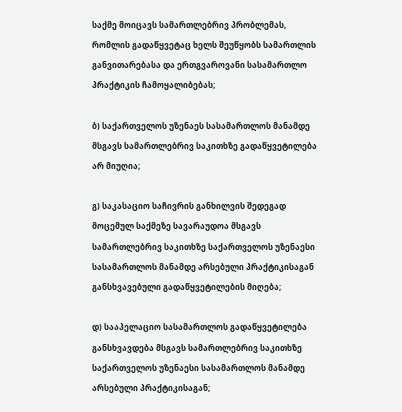საქმე მოიცავს სამართლებრივ პრობლემას, რომლის გადაწყვეტაც ხელს შეუწყობს სამართლის განვითარებასა და ერთგვაროვანი სასამართლო პრაქტიკის ჩამოყალიბებას;

ბ) საქართველოს უზენაეს სასამართლოს მანამდე მსგავს სამართლებრივ საკითხზე გადაწყვეტილება არ მიუღია;

გ) საკასაციო საჩივრის განხილვის შედეგად მოცემულ საქმეზე სავარაუდოა მსგავს სამართლებრივ საკითხზე საქართველოს უზენაესი სასამართლოს მანამდე არსებული პრაქტიკისაგან განსხვავებული გადაწყვეტილების მიღება;

დ) სააპელაციო სასამართლოს გადაწყვეტილება განსხვავდება მსგავს სამართლებრივ საკითხზე საქართველოს უზენაესი სასამართლოს მანამდე არსებული პრაქტიკისაგან;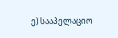ე) სააპელაციო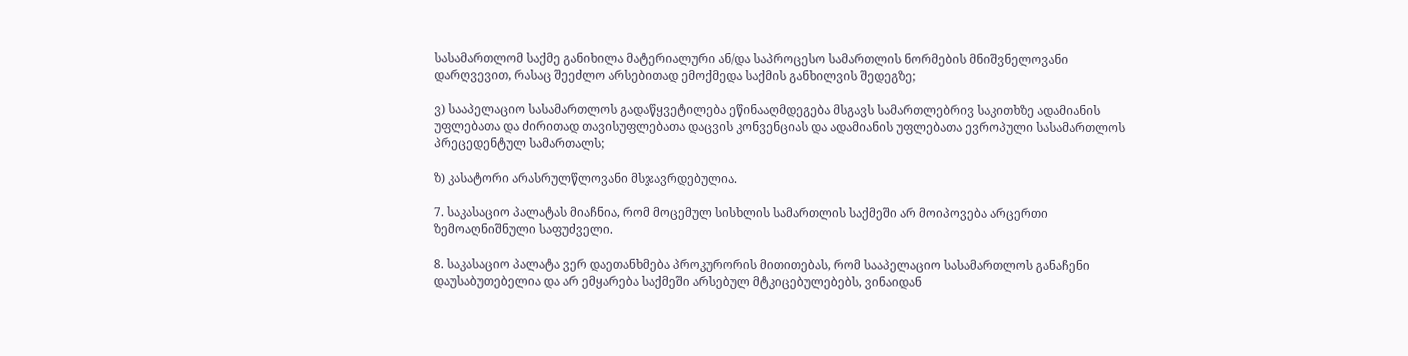სასამართლომ საქმე განიხილა მატერიალური ან/და საპროცესო სამართლის ნორმების მნიშვნელოვანი დარღვევით, რასაც შეეძლო არსებითად ემოქმედა საქმის განხილვის შედეგზე;

ვ) სააპელაციო სასამართლოს გადაწყვეტილება ეწინააღმდეგება მსგავს სამართლებრივ საკითხზე ადამიანის უფლებათა და ძირითად თავისუფლებათა დაცვის კონვენციას და ადამიანის უფლებათა ევროპული სასამართლოს პრეცედენტულ სამართალს;

ზ) კასატორი არასრულწლოვანი მსჯავრდებულია.

7. საკასაციო პალატას მიაჩნია, რომ მოცემულ სისხლის სამართლის საქმეში არ მოიპოვება არცერთი ზემოაღნიშნული საფუძველი.

8. საკასაციო პალატა ვერ დაეთანხმება პროკურორის მითითებას, რომ სააპელაციო სასამართლოს განაჩენი დაუსაბუთებელია და არ ემყარება საქმეში არსებულ მტკიცებულებებს, ვინაიდან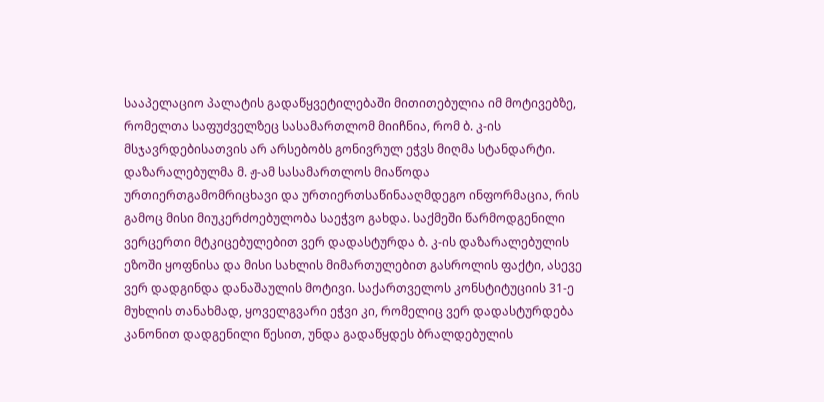სააპელაციო პალატის გადაწყვეტილებაში მითითებულია იმ მოტივებზე, რომელთა საფუძველზეც სასამართლომ მიიჩნია, რომ ბ. კ-ის მსჯავრდებისათვის არ არსებობს გონივრულ ეჭვს მიღმა სტანდარტი. დაზარალებულმა მ. ჟ-ამ სასამართლოს მიაწოდა ურთიერთგამომრიცხავი და ურთიერთსაწინააღმდეგო ინფორმაცია, რის გამოც მისი მიუკერძოებულობა საეჭვო გახდა. საქმეში წარმოდგენილი ვერცერთი მტკიცებულებით ვერ დადასტურდა ბ. კ-ის დაზარალებულის ეზოში ყოფნისა და მისი სახლის მიმართულებით გასროლის ფაქტი, ასევე ვერ დადგინდა დანაშაულის მოტივი. საქართველოს კონსტიტუციის 31-ე მუხლის თანახმად, ყოველგვარი ეჭვი კი, რომელიც ვერ დადასტურდება კანონით დადგენილი წესით, უნდა გადაწყდეს ბრალდებულის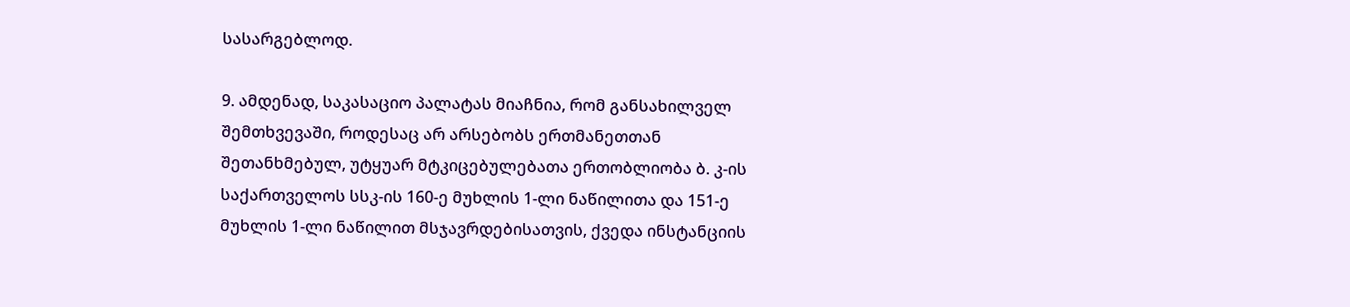სასარგებლოდ.

9. ამდენად, საკასაციო პალატას მიაჩნია, რომ განსახილველ შემთხვევაში, როდესაც არ არსებობს ერთმანეთთან შეთანხმებულ, უტყუარ მტკიცებულებათა ერთობლიობა ბ. კ-ის საქართველოს სსკ-ის 160-ე მუხლის 1-ლი ნაწილითა და 151-ე მუხლის 1-ლი ნაწილით მსჯავრდებისათვის, ქვედა ინსტანციის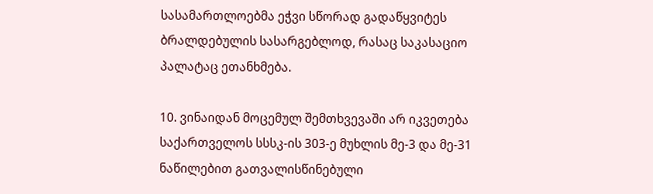სასამართლოებმა ეჭვი სწორად გადაწყვიტეს ბრალდებულის სასარგებლოდ, რასაც საკასაციო პალატაც ეთანხმება.

10. ვინაიდან მოცემულ შემთხვევაში არ იკვეთება საქართველოს სსსკ-ის 303-ე მუხლის მე-3 და მე-31 ნაწილებით გათვალისწინებული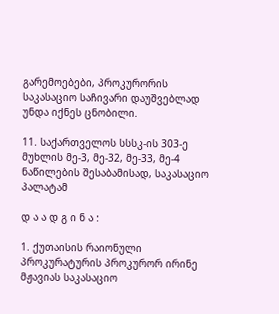გარემოებები, პროკურორის საკასაციო საჩივარი დაუშვებლად უნდა იქნეს ცნობილი.

11. საქართველოს სსსკ-ის 303-ე მუხლის მე-3, მე-32, მე-33, მე-4 ნაწილების შესაბამისად, საკასაციო პალატამ

დ ა ა დ გ ი ნ ა :

1. ქუთაისის რაიონული პროკურატურის პროკურორ ირინე მჟავიას საკასაციო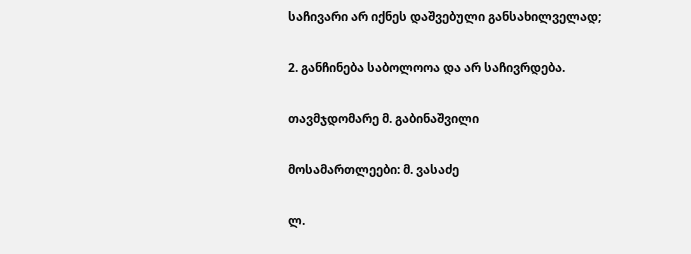საჩივარი არ იქნეს დაშვებული განსახილველად;

2. განჩინება საბოლოოა და არ საჩივრდება.

თავმჯდომარე მ. გაბინაშვილი

მოსამართლეები: მ. ვასაძე

ლ.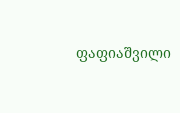ფაფიაშვილი